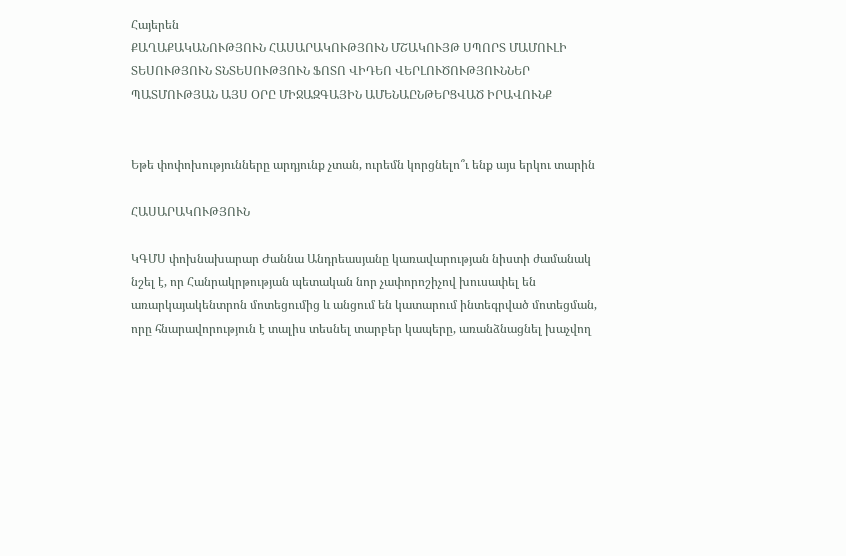Հայերեն
ՔԱՂԱՔԱԿԱՆՈՒԹՅՈՒՆ ՀԱՍԱՐԱԿՈՒԹՅՈՒՆ ՄՇԱԿՈՒՅԹ ՍՊՈՐՏ ՄԱՄՈՒԼԻ ՏԵՍՈՒԹՅՈՒՆ ՏՆՏԵՍՈՒԹՅՈՒՆ ՖՈՏՈ ՎԻԴԵՈ ՎԵՐԼՈՒԾՈՒԹՅՈՒՆՆԵՐ ՊԱՏՄՈՒԹՅԱՆ ԱՅՍ ՕՐԸ ՄԻՋԱԶԳԱՅԻՆ ԱՄԵՆԱԸՆԹԵՐՑՎԱԾ ԻՐԱՎՈՒՆՔ


Եթե փոփոխությունները արդյունք չտան, ուրեմն կորցնելո՞ւ ենք այս երկու տարին

ՀԱՍԱՐԱԿՈՒԹՅՈՒՆ

ԿԳՄՍ փոխնախարար Ժաննա Անդրեասյանը կառավարության նիստի ժամանակ նշել է, որ Հանրակրթության պետական նոր չափորոշիչով խուսափել են առարկայակենտրոն մոտեցումից և անցում են կատարում ինտեգրված մոտեցման, որը հնարավորություն է տալիս տեսնել տարբեր կապերը, առանձնացնել խաչվող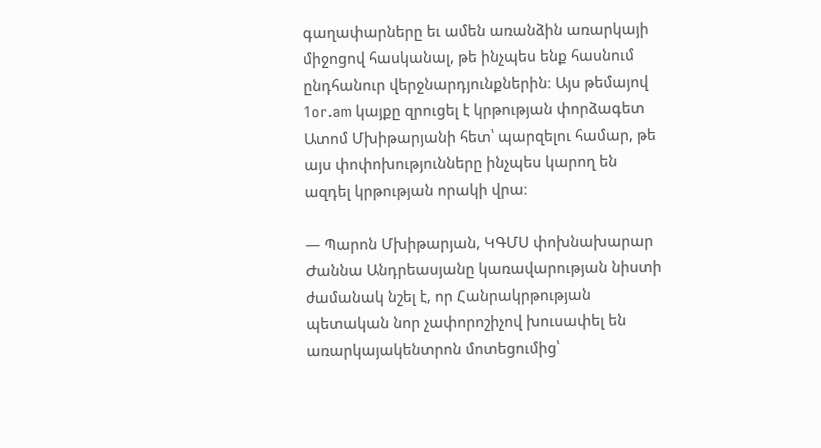գաղափարները եւ ամեն առանձին առարկայի միջոցով հասկանալ, թե ինչպես ենք հասնում ընդհանուր վերջնարդյունքներին։ Այս թեմայով 1or.am կայքը զրուցել է կրթության փորձագետ Ատոմ Մխիթարյանի հետ՝ պարզելու համար, թե այս փոփոխությունները ինչպես կարող են ազդել կրթության որակի վրա։

— Պարոն Մխիթարյան, ԿԳՄՍ փոխնախարար Ժաննա Անդրեասյանը կառավարության նիստի ժամանակ նշել է, որ Հանրակրթության պետական նոր չափորոշիչով խուսափել են առարկայակենտրոն մոտեցումից՝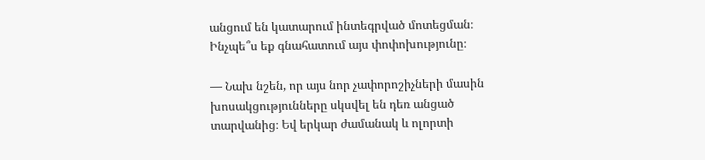անցում են կատարում ինտեգրված մոտեցման։ Ինչպե՞ս եք գնահատում այս փոփոխությունը։

— Նախ նշեն, որ այս նոր չափորոշիչների մասին խոսակցությունները սկսվել են դեռ անցած տարվանից։ Եվ երկար ժամանակ և ոլորտի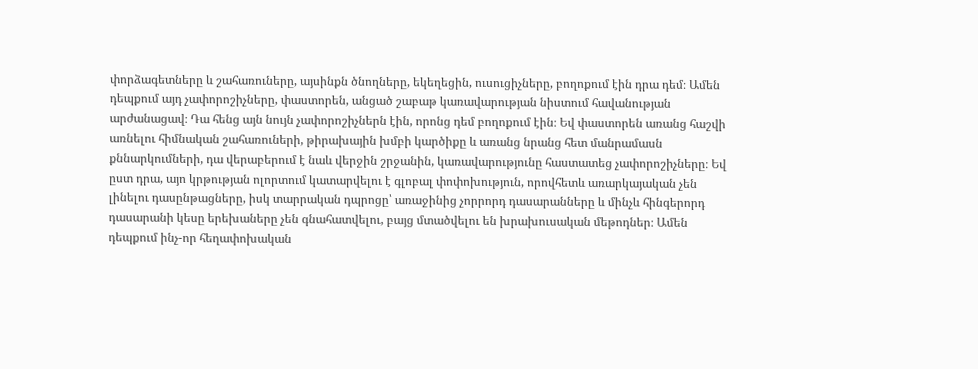փորձագետները և շահառուները, այսինքն ծնողները, եկեղեցին, ուսուցիչները, բողոքում էին դրա դեմ։ Ամեն դեպքում այդ չափորոշիչները, փաստորեն, անցած շաբաթ կառավարության նիստում հավանության արժանացավ։ Դա հենց այն նույն չափորոշիչներն էին, որոնց դեմ բողոքում էին։ Եվ փաստորեն առանց հաշվի առնելու հիմնական շահառուների, թիրախային խմբի կարծիքը և առանց նրանց հետ մանրամասն քննարկումների, դա վերաբերում է նաև վերջին շրջանին, կառավարությունը հաստատեց չափորոշիչները։ Եվ ըստ դրա, այո կրթության ոլորտում կատարվելու է գլոբալ փոփոխություն, որովհետև առարկայական չեն լինելու դասընթացները, իսկ տարրական դպրոցը՝ առաջինից չորրորդ դասարանները և մինչև հինգերորդ դասարանի կեսը երեխաները չեն գնահատվելու, բայց մտածվելու են խրախուսական մեթոդներ։ Ամեն դեպքում ինչ-որ հեղափոխական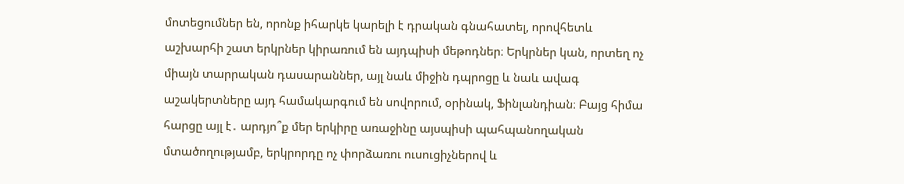մոտեցումներ են, որոնք իհարկե կարելի է դրական գնահատել, որովհետև աշխարհի շատ երկրներ կիրառում են այդպիսի մեթոդներ։ Երկրներ կան, որտեղ ոչ միայն տարրական դասարաններ, այլ նաև միջին դպրոցը և նաև ավագ աշակերտները այդ համակարգում են սովորում, օրինակ, Ֆինլանդիան։ Բայց հիմա հարցը այլ է․ արդյո՞ք մեր երկիրը առաջինը այսպիսի պահպանողական մտածողությամբ, երկրորդը ոչ փորձառու ուսուցիչներով և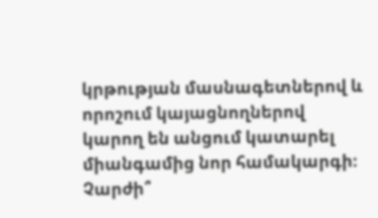կրթության մասնագետներով և որոշում կայացնողներով կարող են անցում կատարել միանգամից նոր համակարգի։ Չարժի՞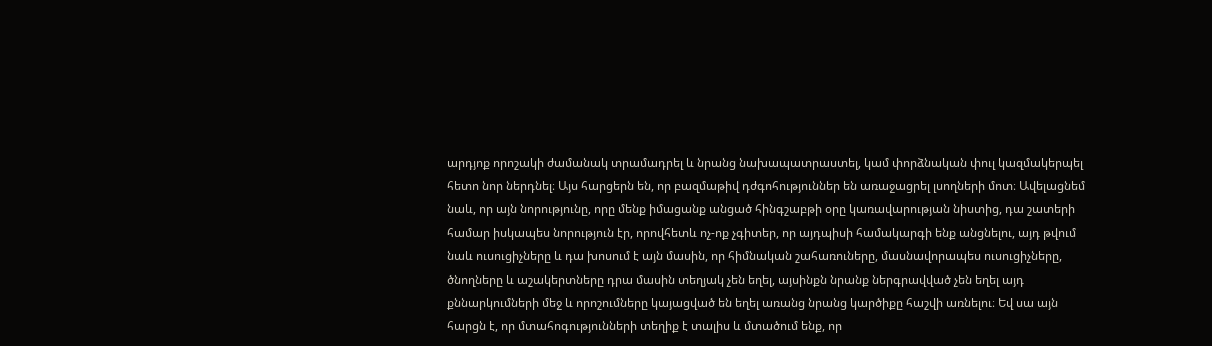արդյոք որոշակի ժամանակ տրամադրել և նրանց նախապատրաստել, կամ փորձնական փուլ կազմակերպել հետո նոր ներդնել։ Այս հարցերն են, որ բազմաթիվ դժգոհություններ են առաջացրել լսողների մոտ։ Ավելացնեմ նաև, որ այն նորությունը, որը մենք իմացանք անցած հինգշաբթի օրը կառավարության նիստից, դա շատերի համար իսկապես նորություն էր, որովհետև ոչ-ոք չգիտեր, որ այդպիսի համակարգի ենք անցնելու, այդ թվում նաև ուսուցիչները և դա խոսում է այն մասին, որ հիմնական շահառուները, մասնավորապես ուսուցիչները, ծնողները և աշակերտները դրա մասին տեղյակ չեն եղել, այսինքն նրանք ներգրավված չեն եղել այդ քննարկումների մեջ և որոշումները կայացված են եղել առանց նրանց կարծիքը հաշվի առնելու։ Եվ սա այն հարցն է, որ մտահոգությունների տեղիք է տալիս և մտածում ենք, որ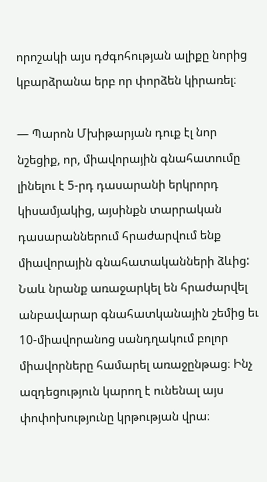որոշակի այս դժգոհության ալիքը նորից կբարձրանա երբ որ փորձեն կիրառել։

— Պարոն Մխիթարյան դուք էլ նոր նշեցիք, որ, միավորային գնահատումը լինելու է 5-րդ դասարանի երկրորդ կիսամյակից, այսինքն տարրական դասարաններում հրաժարվում ենք միավորային գնահատականների ձևից: Նաև նրանք առաջարկել են հրաժարվել անբավարար գնահատկանային շեմից եւ 10-միավորանոց սանդղակում բոլոր միավորները համարել առաջընթաց։ Ինչ ազդեցություն կարող է ունենալ այս փոփոխությունը կրթության վրա։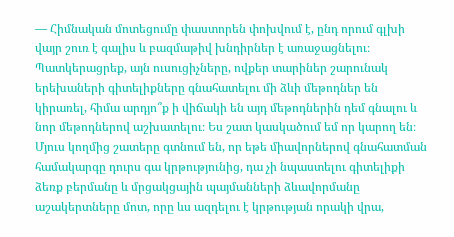— Հիմնական մոտեցումը փաստորեն փոխվում է, ընդ որում գլխի վայր շուռ է գալիս և բազմաթիվ խնդիրներ է առաջացնելու։ Պատկերացրեք, այն ուսուցիչները, ովքեր տարիներ շարունակ երեխաների գիտելիքները գնահատելու մի ձևի մեթոդներ են կիրառել, հիմա արդյո՞ք ի վիճակի են այդ մեթոդներին դեմ գնալու և նոր մեթոդներով աշխատելու։ Ես շատ կասկածում եմ որ կարող են։ Մյուս կողմից շատերը գտնում են, որ եթե միավորներով գնահատման համակարգը դուրս գա կրթությունից, դա չի նպաստելու գիտելիքի ձեռք բերմանը և մրցակցային պայմանների ձևավորմանը աշակերտները մոտ, որը ևս ազդելու է կրթության որակի վրա,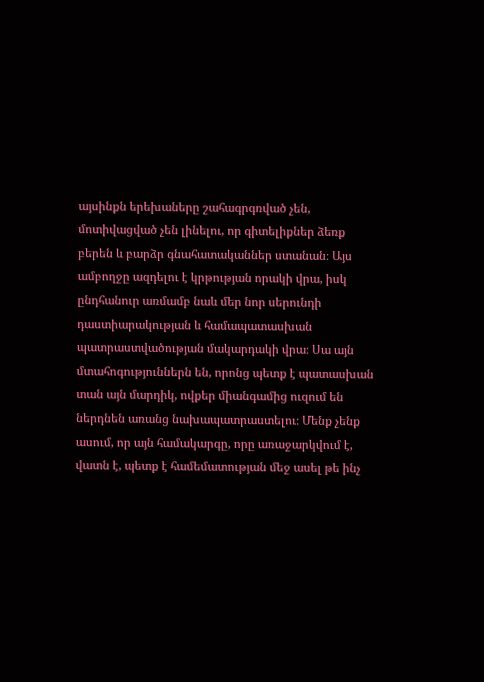այսինքն երեխաները շահագրգռված չեն, մոտիվացված չեն լինելու, որ գիտելիքներ ձեռք բերեն և բարձր գնահատականներ ստանան։ Այս ամբողջը ազդելու է կրթության որակի վրա, իսկ ընդհանուր առմամբ նաև մեր նոր սերունդի դաստիարակության և համապատասխան պատրաստվածության մակարդակի վրա։ Սա այն մտահոգություններն են, որոնց պետք է պատասխան տան այն մարդիկ, ովքեր միանգամից ուզում են ներդնեն առանց նախապատրաստելու։ Մենք չենք ասում, որ այն համակարգը, որը առաջարկվում է, վատն է, պետք է համեմատության մեջ ասել թե ինչ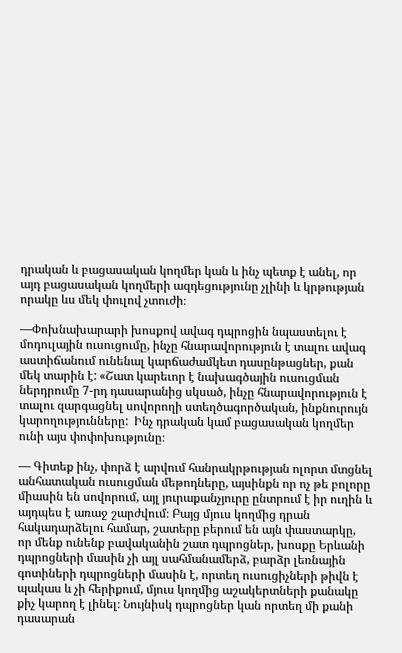դրական և բացասական կողմեր կան և ինչ պետք է անել, որ այդ բացասական կողմերի ազդեցությունը չլինի և կրթության որակը ևս մեկ փուլով չտուժի։

—Փոխնախարարի խոսքով ավագ դպրոցին նպաստելու է մոդուլային ուսուցումը, ինչը հնարավորություն է տալու ավագ աստիճանում ունենալ կարճաժամկետ դասընթացներ, քան մեկ տարին է: «Շատ կարեւոր է նախագծային ուսուցման ներդրումը 7-րդ դասարանից սկսած, ինչը հնարավորություն է տալու զարգացնել սովորողի ստեղծագործական, ինքնուրույն կարողությունները:  Ինչ դրական կամ բացասական կողմեր ունի այս փոփոխությունը։

— Գիտեք ինչ, փորձ է արվում հանրակրթության ոլորտ մտցնել անհատական ուսուցման մեթոդները, այսինքն որ ոչ թե բոլորը միասին են սովորում, այլ յուրաքանչյուրը ընտրում է իր ուղին և այդպես է առաջ շարժվում։ Բայց մյուս կողմից դրան հակադարձելու համար, շատերը բերում են այն փաստարկը, որ մենք ունենք բավականին շատ դպրոցներ, խոսքը Երևանի դպրոցների մասին չի այլ սահմանամերձ, բարձր լեռնային գոտիների դպրոցների մասին է, որտեղ ուսուցիչների թիվն է պակաս և չի հերիքում, մյուս կողմից աշակերտների քանակը քիչ կարող է լինել։ Նույնիսկ դպրոցներ կան որտեղ մի քանի դասարան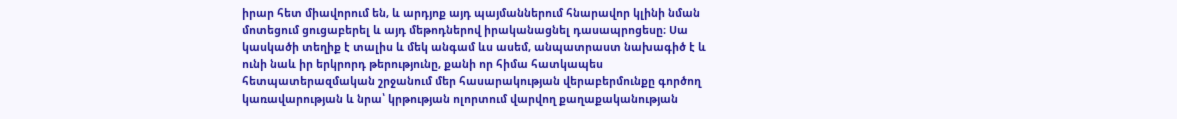իրար հետ միավորում են, և արդյոք այդ պայմաններում հնարավոր կլինի նման մոտեցում ցուցաբերել և այդ մեթոդներով իրականացնել դասապրոցեսը։ Սա կասկածի տեղիք է տալիս և մեկ անգամ ևս ասեմ, անպատրաստ նախագիծ է և ունի նաև իր երկրորդ թերությունը, քանի որ հիմա հատկապես հետպատերազմական շրջանում մեր հասարակության վերաբերմունքը գործող կառավարության և նրա՝ կրթության ոլորտում վարվող քաղաքականության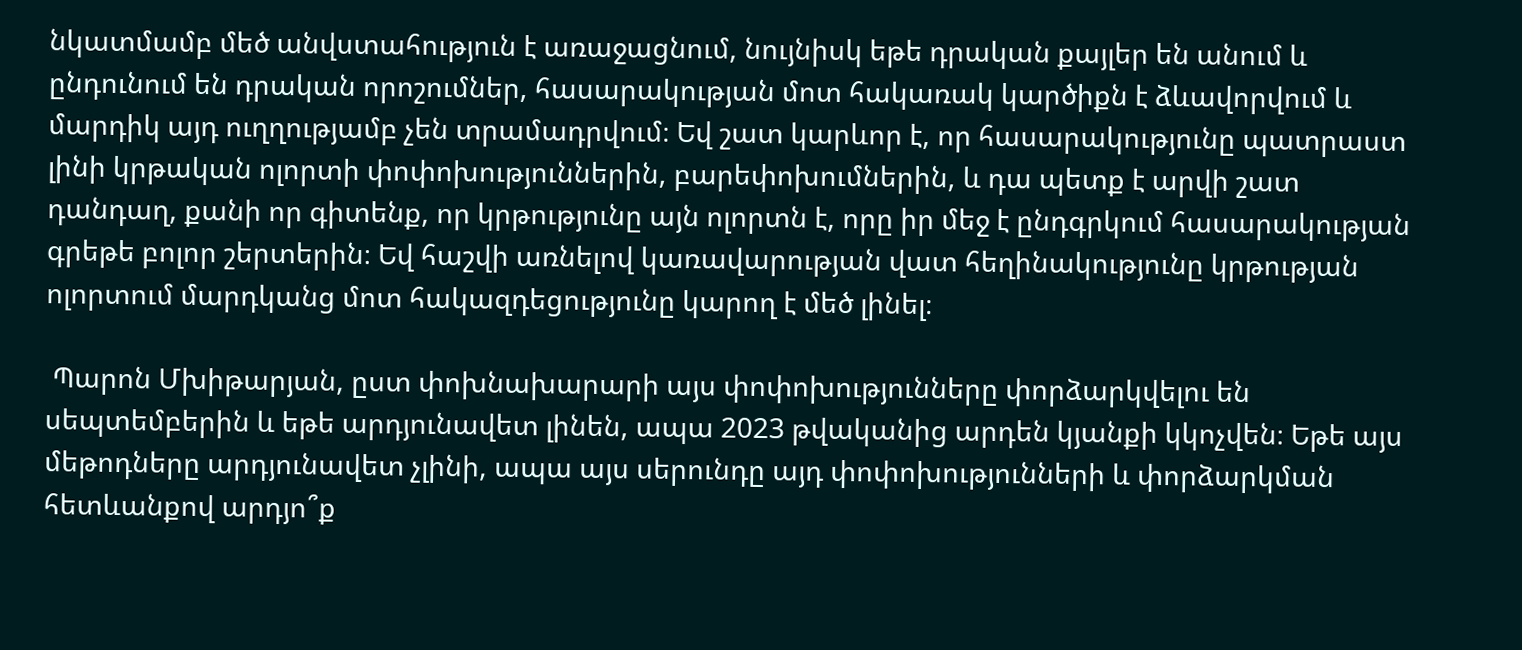նկատմամբ մեծ անվստահություն է առաջացնում, նույնիսկ եթե դրական քայլեր են անում և ընդունում են դրական որոշումներ, հասարակության մոտ հակառակ կարծիքն է ձևավորվում և մարդիկ այդ ուղղությամբ չեն տրամադրվում։ Եվ շատ կարևոր է, որ հասարակությունը պատրաստ լինի կրթական ոլորտի փոփոխություններին, բարեփոխումներին, և դա պետք է արվի շատ դանդաղ, քանի որ գիտենք, որ կրթությունը այն ոլորտն է, որը իր մեջ է ընդգրկում հասարակության գրեթե բոլոր շերտերին։ Եվ հաշվի առնելով կառավարության վատ հեղինակությունը կրթության ոլորտում մարդկանց մոտ հակազդեցությունը կարող է մեծ լինել։

 Պարոն Մխիթարյան, ըստ փոխնախարարի այս փոփոխությունները փորձարկվելու են սեպտեմբերին և եթե արդյունավետ լինեն, ապա 2023 թվականից արդեն կյանքի կկոչվեն։ Եթե այս մեթոդները արդյունավետ չլինի, ապա այս սերունդը այդ փոփոխությունների և փորձարկման հետևանքով արդյո՞ք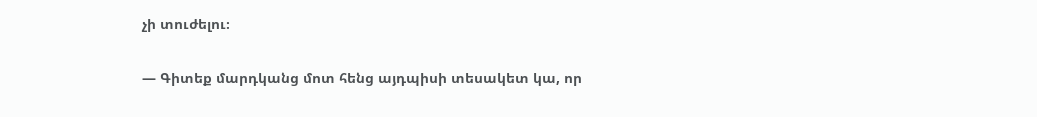չի տուժելու։

— Գիտեք մարդկանց մոտ հենց այդպիսի տեսակետ կա, որ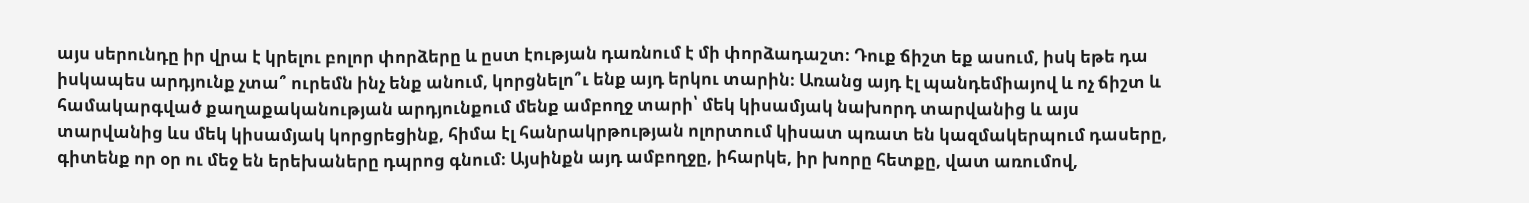այս սերունդը իր վրա է կրելու բոլոր փորձերը և ըստ էության դառնում է մի փորձադաշտ։ Դուք ճիշտ եք ասում, իսկ եթե դա իսկապես արդյունք չտա՞ ուրեմն ինչ ենք անում, կորցնելո՞ւ ենք այդ երկու տարին։ Առանց այդ էլ պանդեմիայով և ոչ ճիշտ և համակարգված քաղաքականության արդյունքում մենք ամբողջ տարի՝ մեկ կիսամյակ նախորդ տարվանից և այս տարվանից ևս մեկ կիսամյակ կորցրեցինք, հիմա էլ հանրակրթության ոլորտում կիսատ պռատ են կազմակերպում դասերը, գիտենք որ օր ու մեջ են երեխաները դպրոց գնում։ Այսինքն այդ ամբողջը, իհարկե, իր խորը հետքը, վատ առումով,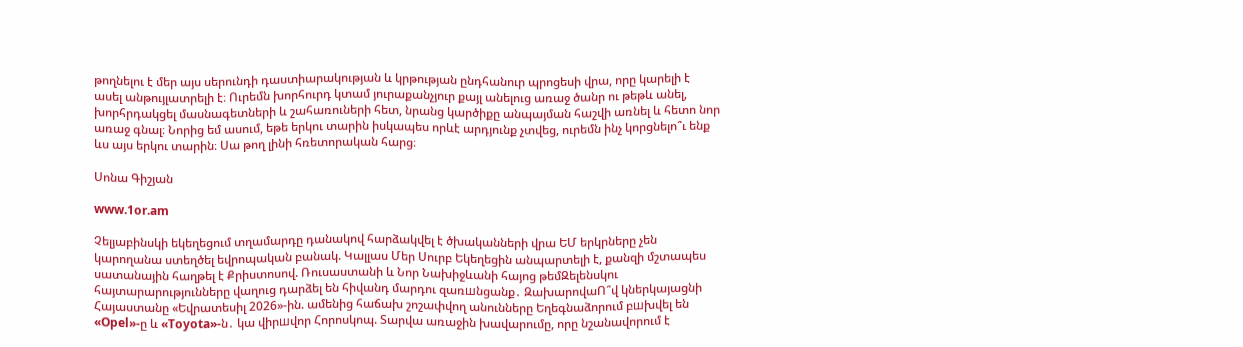թողնելու է մեր այս սերունդի դաստիարակության և կրթության ընդհանուր պրոցեսի վրա, որը կարելի է ասել անթույլատրելի է։ Ուրեմն խորհուրդ կտամ յուրաքանչյուր քայլ անելուց առաջ ծանր ու թեթև անել, խորհրդակցել մասնագետների և շահառուների հետ, նրանց կարծիքը անպայման հաշվի առնել և հետո նոր առաջ գնալ։ Նորից եմ ասում, եթե երկու տարին իսկապես որևէ արդյունք չտվեց, ուրեմն ինչ կորցնելո՞ւ ենք ևս այս երկու տարին։ Սա թող լինի հռետորական հարց։

Սոնա Գիշյան

www.1or.am

Չելյաբինսկի եկեղեցում տղամարդը դանակով հարձակվել է ծխականների վրա ԵՄ երկրները չեն կարողանա ստեղծել եվրոպական բանակ. Կալլաս Մեր Սուրբ Եկեղեցին անպարտելի է, քանզի մշտապես սատանային հաղթել է Քրիստոսով. Ռուսաստանի և Նոր Նախիջևանի հայոց թեմԶելենսկու հայտարարությունները վաղուց դարձել են հիվանդ մարդու զառшնցանք․ ԶախարովաՈ՞վ կներկայացնի Հայաստանը «Եվրատեսիլ 2026»-ին. ամենից հաճախ շոշափվող անունները Եղեգնաձորում բшխվել են «Opel»-ը և «Toyota»-ն․ կա վիրшվոր Հորոսկոպ. Տարվա առաջին խավարումը, որը նշանավորում է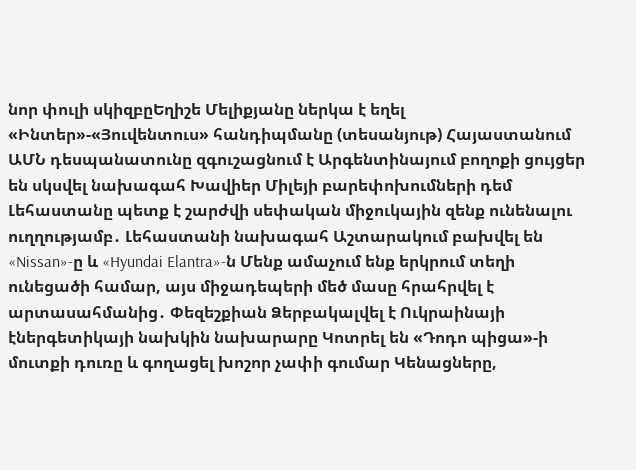նոր փուլի սկիզբըԵղիշե Մելիքյանը ներկա է եղել «Ինտեր»-«Յուվենտուս» հանդիպմանը (տեսանյութ) Հայաստանում ԱՄՆ դեսպանատունը զգուշացնում է Արգենտինայում բողոքի ցույցեր են սկսվել նախագահ Խավիեր Միլեյի բարեփոխումների դեմ Լեհաստանը պետք է շարժվի սեփական միջուկային զենք ունենալու ուղղությամբ․ Լեհաստանի նախագահ Աշտարակում բախվել են «Nissan»-ը և «Hyundai Elantra»-ն Մենք ամաչում ենք երկրում տեղի ունեցածի համար, այս միջադեպերի մեծ մասը հրահրվել է արտասահմանից․ Փեզեշքիան Ձերբակալվել է Ուկրաինայի էներգետիկայի նախկին նախարարը Կոտրել են «Դոդո պիցա»-ի մուտքի դուռը և գողացել խոշոր չափի գումար Կենացները,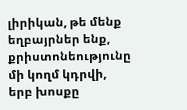լիրիկան, թե մենք եղբայրներ ենք, քրիստոնեությունը մի կողմ կդրվի, երբ խոսքը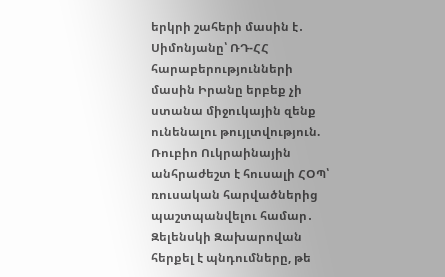երկրի շահերի մասին է․ Սիմոնյանը՝ ՌԴ-ՀՀ հարաբերությունների մասին Իրանը երբեք չի ստանա միջուկային զենք ունենալու թույլտվություն. Ռուբիո Ուկրաինային անհրաժեշտ է հուսալի ՀՕՊ՝ ռուսական հարվածներից պաշտպանվելու համար․ Զելենսկի Զախարովան հերքել է պնդումները, թե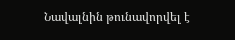Նավալնին թունավորվել է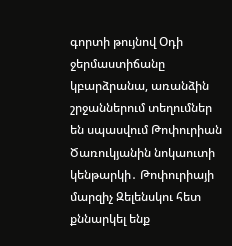գորտի թույնով Օդի ջերմաստիճանը կբարձրանա, առանձին շրջաններում տեղումներ են սպասվում Թոփուրիան Ծառուկյանին նոկաուտի կենթարկի․ Թոփուրիայի մարզիչ Զելենսկու հետ քննարկել ենք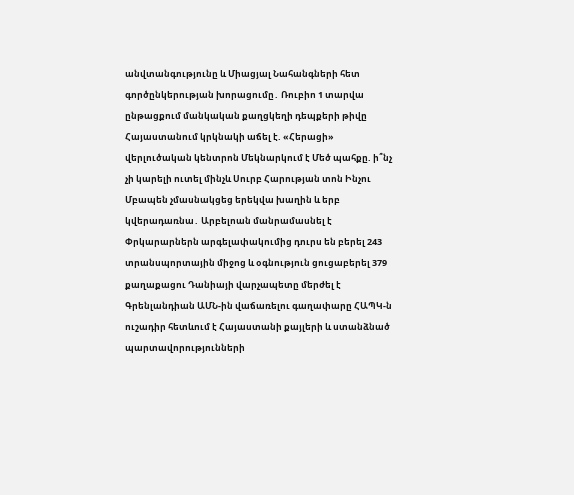անվտանգությունը և Միացյալ Նահանգների հետ գործընկերության խորացումը․ Ռուբիո 1 տարվա ընթացքում մանկական քաղցկեղի դեպքերի թիվը Հայաստանում կրկնակի աճել է. «Հերացի» վերլուծական կենտրոն Մեկնարկում է Մեծ պահքը. ի՞նչ չի կարելի ուտել մինչև Սուրբ Հարության տոն Ինչու Մբապեն չմասնակցեց երեկվա խաղին և երբ կվերադառնա․ Արբելոան մանրամասնել է Փրկարարներն արգելափակումից դուրս են բերել 243 տրանսպորտային միջոց և օգնություն ցուցաբերել 379 քաղաքացու Դանիայի վարչապետը մերժել է Գրենլանդիան ԱՄՆ-ին վաճառելու գաղափարը ՀԱՊԿ-ն ուշադիր հետևում է Հայաստանի քայլերի և ստանձնած պարտավորությունների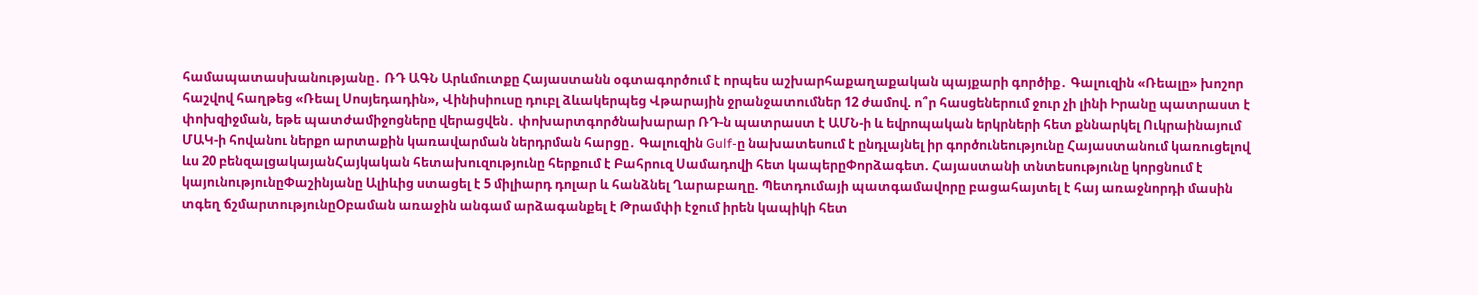համապատասխանությանը․ ՌԴ ԱԳՆ Արևմուտքը Հայաստանն օգտագործում է որպես աշխարհաքաղաքական պայքարի գործիք․ Գալուզին «Ռեալը» խոշոր հաշվով հաղթեց «Ռեալ Սոսյեդադին», Վինիսիուսը դուբլ ձևակերպեց Վթարային ջրանջատումներ 12 ժամով. ո՞ր հասցեներում ջուր չի լինի Իրանը պատրաստ է փոխզիջման, եթե պատժամիջոցները վերացվեն․ փոխարտգործնախարար ՌԴ-ն պատրաստ է ԱՄՆ-ի և եվրոպական երկրների հետ քննարկել Ուկրաինայում ՄԱԿ-ի հովանու ներքո արտաքին կառավարման ներդրման հարցը․ Գալուզին Gulf-ը նախատեսում է ընդլայնել իր գործունեությունը Հայաստանում կառուցելով ևս 20 բենզալցակայանՀայկական հետախուզությունը հերքում է Բահրուզ Սամադովի հետ կապերըՓորձագետ. Հայաստանի տնտեսությունը կորցնում է կայունությունըՓաշինյանը Ալիևից ստացել է 5 միլիարդ դոլար և հանձնել Ղարաբաղը. Պետդումայի պատգամավորը բացահայտել է հայ առաջնորդի մասին տգեղ ճշմարտությունըՕբաման առաջին անգամ արձագանքել է Թրամփի էջում իրեն կապիկի հետ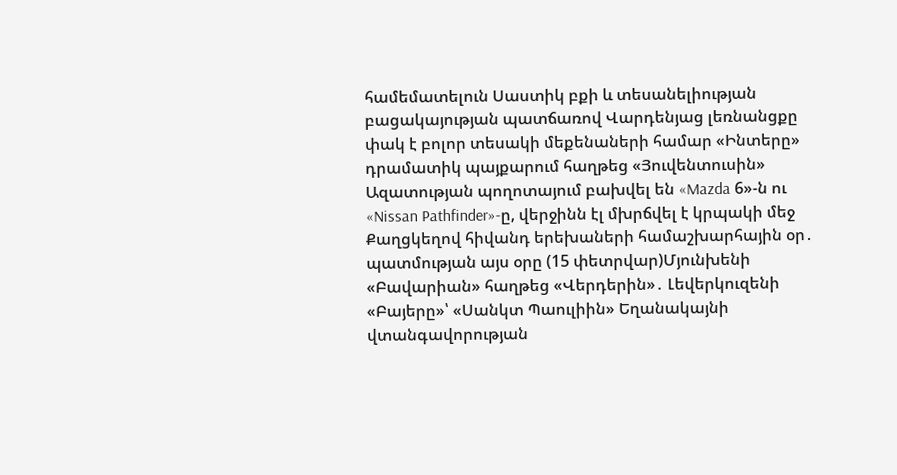համեմատելուն Սաստիկ բքի և տեսանելիության բացակայության պատճառով Վարդենյաց լեռնանցքը փակ է բոլոր տեսակի մեքենաների համար «Ինտերը» դրամատիկ պայքարում հաղթեց «Յուվենտուսին» Ազատության պողոտայում բախվել են «Mazda 6»-ն ու «Nissan Pathfinder»-ը, վերջինն էլ մխրճվել է կրպակի մեջ Քաղցկեղով հիվանդ երեխաների համաշխարհային օր․ պատմության այս օրը (15 փետրվար)Մյունխենի «Բավարիան» հաղթեց «Վերդերին»․ Լեվերկուզենի «Բայերը»՝ «Սանկտ Պաուլիին» Եղանակայնի վտանգավորության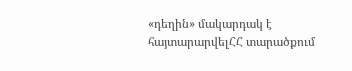«դեղին» մակարդակ է հայտարարվելՀՀ տարածքում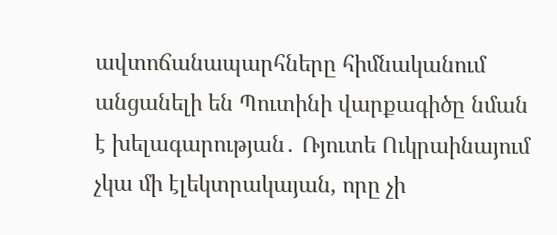ավտոճանապարհները հիմնականում անցանելի են Պուտինի վարքագիծը նման է խելագարության․ Ռյուտե Ուկրաինայում չկա մի էլեկտրակայան, որը չի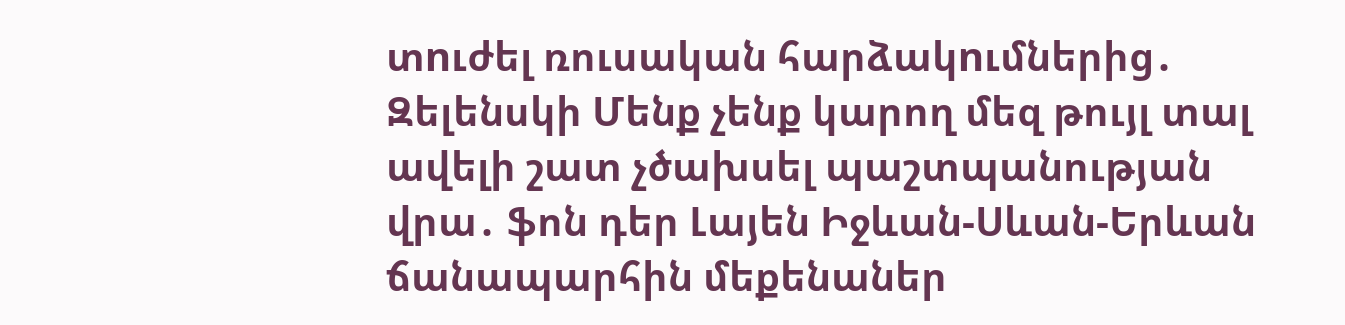տnւժել ռուսական հարձակnւմներից․ Զելենսկի Մենք չենք կարող մեզ թույլ տալ ավելի շատ չծախսել պաշտպանության վրա․ ֆոն դեր Լայեն Իջևան-Սևան-Երևան ճանապարհին մեքենաներ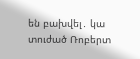են բախվել․ կա տուժած Ռոբերտ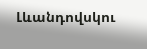Լևանդովսկու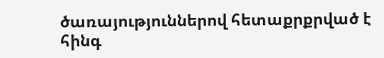ծառայություններով հետաքրքրված է հինգ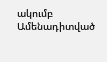ակումբ
Ամենադիտված